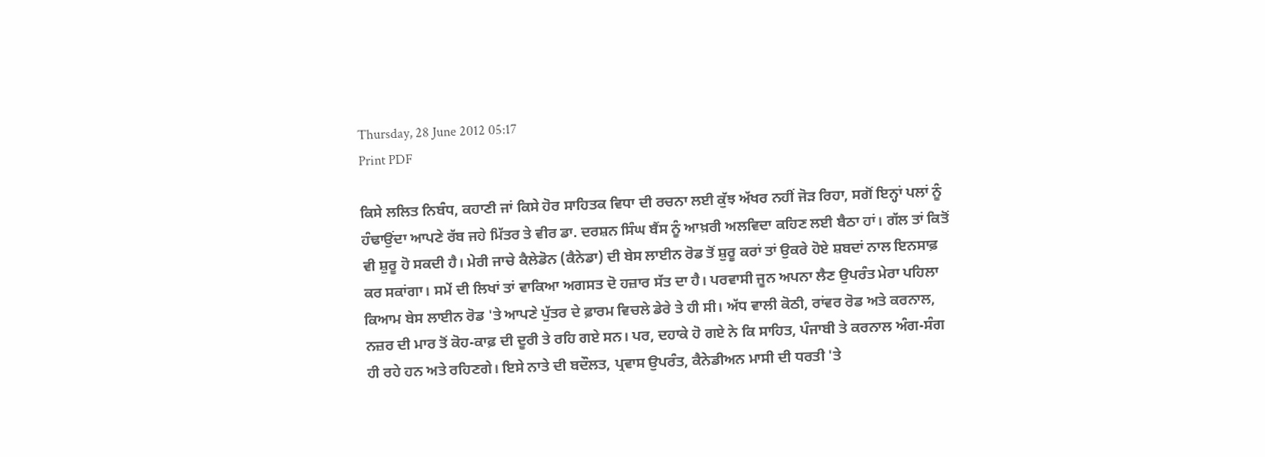Thursday, 28 June 2012 05:17
Print PDF

ਕਿਸੇ ਲਲਿਤ ਨਿਬੰਧ, ਕਹਾਣੀ ਜਾਂ ਕਿਸੇ ਹੋਰ ਸਾਹਿਤਕ ਵਿਧਾ ਦੀ ਰਚਨਾ ਲਈ ਕੁੱਝ ਅੱਖਰ ਨਹੀਂ ਜੋੜ ਰਿਹਾ, ਸਗੋਂ ਇਨ੍ਹਾਂ ਪਲਾਂ ਨੂੰ ਹੰਢਾਉਂਦਾ ਆਪਣੇ ਰੱਬ ਜਹੇ ਮਿੱਤਰ ਤੇ ਵੀਰ ਡਾ. ਦਰਸ਼ਨ ਸਿੰਘ ਬੈਂਸ ਨੂੰ ਆਖ਼ਰੀ ਅਲਵਿਦਾ ਕਹਿਣ ਲਈ ਬੈਠਾ ਹਾਂ। ਗੱਲ ਤਾਂ ਕਿਤੋਂ ਵੀ ਸ਼ੁਰੂ ਹੋ ਸਕਦੀ ਹੈ। ਮੇਰੀ ਜਾਚੇ ਕੈਲੇਡੋਨ (ਕੈਨੇਡਾ) ਦੀ ਬੇਸ ਲਾਈਨ ਰੋਡ ਤੋਂ ਸ਼ੁਰੂ ਕਰਾਂ ਤਾਂ ਉਕਰੇ ਹੋਏ ਸ਼ਬਦਾਂ ਨਾਲ ਇਨਸਾਫ਼ ਕਰ ਸਕਾਂਗਾ। ਸਮੇਂ ਦੀ ਲਿਖਾਂ ਤਾਂ ਵਾਕਿਆ ਅਗਸਤ ਦੋ ਹਜ਼ਾਰ ਸੱਤ ਦਾ ਹੈ। ਪਰਵਾਸੀ ਜੂਨ ਅਪਨਾ ਲੈਣ ਉਪਰੰਤ ਮੇਰਾ ਪਹਿਲਾ ਕਿਆਮ ਬੇਸ ਲਾਈਨ ਰੋਡ 'ਤੇ ਆਪਣੇ ਪੁੱਤਰ ਦੇ ਫ਼ਾਰਮ ਵਿਚਲੇ ਡੇਰੇ ਤੇ ਹੀ ਸੀ। ਅੱਧ ਵਾਲੀ ਕੋਠੀ, ਰਾਂਵਰ ਰੋਡ ਅਤੇ ਕਰਨਾਲ, ਨਜ਼ਰ ਦੀ ਮਾਰ ਤੋਂ ਕੋਹ-ਕਾਫ਼ ਦੀ ਦੂਰੀ ਤੇ ਰਹਿ ਗਏ ਸਨ। ਪਰ, ਦਹਾਕੇ ਹੋ ਗਏ ਨੇ ਕਿ ਸਾਹਿਤ, ਪੰਜਾਬੀ ਤੇ ਕਰਨਾਲ ਅੰਗ-ਸੰਗ ਹੀ ਰਹੇ ਹਨ ਅਤੇ ਰਹਿਣਗੇ। ਇਸੇ ਨਾਤੇ ਦੀ ਬਦੌਲਤ, ਪ੍ਰਵਾਸ ਉਪਰੰਤ, ਕੈਨੇਡੀਅਨ ਮਾਸੀ ਦੀ ਧਰਤੀ 'ਤੇ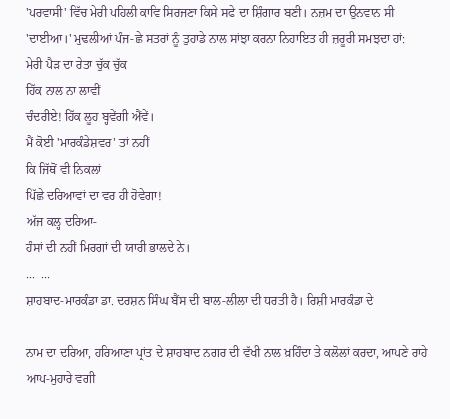'ਪਰਵਾਸੀ' ਵਿੱਚ ਮੇਰੀ ਪਹਿਲੀ ਕਾਵਿ ਸਿਰਜਣਾ ਕਿਸੇ ਸਫੇ ਦਾ ਸ਼ਿੰਗਾਰ ਬਣੀ। ਨਜ਼ਮ ਦਾ ਉਨਵਾਨ ਸੀ 'ਦਾਈਆ।' ਮੁਢਲੀਆਂ ਪੰਜ-ਛੇ ਸਤਰਾਂ ਨੂੰ ਤੁਹਾਡੇ ਨਾਲ ਸਾਂਝਾ ਕਰਨਾ ਨਿਹਾਇਤ ਹੀ ਜ਼ਰੂਰੀ ਸਮਝਦਾ ਹਾਂ:
ਮੇਰੀ ਪੈੜ ਦਾ ਰੇਤਾ ਚੁੱਕ ਚੁੱਕ
ਹਿੱਕ ਨਾਲ ਨਾ ਲਾਵੀਂ
ਚੰਦਰੀਏ! ਹਿੱਕ ਲੂਹ ਬ੍ਹਵੇਂਗੀ ਐਂਵੇਂ।
ਮੈਂ ਕੋਈ 'ਮਾਰਕੰਡੇਸ਼ਵਰ' ਤਾਂ ਨਹੀਂ
ਕਿ ਜਿੱਥੋਂ ਵੀ ਨਿਕਲਾਂ
ਪਿੱਛੇ ਦਰਿਆਵਾਂ ਦਾ ਵਰ ਹੀ ਹੋਵੇਗਾ!
ਅੱਜ ਕਲ੍ਹ ਦਰਿਆ-
ਹੰਸਾਂ ਦੀ ਨਹੀਂ ਮਿਰਗਾਂ ਦੀ ਯਾਰੀ ਭਾਲਦੇ ਨੇ।
...  ...
ਸ਼ਾਹਬਾਦ-ਮਾਰਕੰਡਾ ਡਾ. ਦਰਸ਼ਨ ਸਿੰਘ ਬੈਂਸ ਦੀ ਬਾਲ-ਲੀਲਾ ਦੀ ਧਰਤੀ ਹੈ। ਰਿਸ਼ੀ ਮਾਰਕੰਡਾ ਦੇ

ਨਾਮ ਦਾ ਦਰਿਆ, ਹਰਿਆਣਾ ਪ੍ਰਾਂਤ ਦੇ ਸ਼ਾਹਬਾਦ ਨਗਰ ਦੀ ਵੱਖੀ ਨਾਲ ਖ਼ਹਿੰਦਾ ਤੇ ਕਲੋਲਾਂ ਕਰਦਾ, ਆਪਣੇ ਰਾਹੇ ਆਪ-ਮੁਹਾਰੇ ਵਗੀ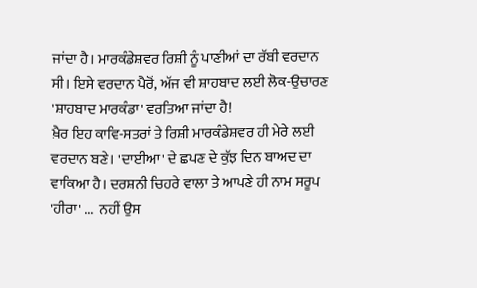ਜਾਂਦਾ ਹੈ। ਮਾਰਕੰਡੇਸ਼ਵਰ ਰਿਸ਼ੀ ਨੂੰ ਪਾਣੀਆਂ ਦਾ ਰੱਬੀ ਵਰਦਾਨ ਸੀ। ਇਸੇ ਵਰਦਾਨ ਪੈਰੋਂ, ਅੱਜ ਵੀ ਸ਼ਾਹਬਾਦ ਲਈ ਲੋਕ-ਉਚਾਰਣ 'ਸ਼ਾਹਬਾਦ ਮਾਰਕੰਡਾ' ਵਰਤਿਆ ਜਾਂਦਾ ਹੈ!
ਖ਼ੈਰ ਇਹ ਕਾਵਿ-ਸਤਰਾਂ ਤੇ ਰਿਸ਼ੀ ਮਾਰਕੰਡੇਸ਼ਵਰ ਹੀ ਮੇਰੇ ਲਈ ਵਰਦਾਨ ਬਣੇ। 'ਦਾਈਆ' ਦੇ ਛਪਣ ਦੇ ਕੁੱਝ ਦਿਨ ਬਾਅਦ ਦਾ ਵਾਕਿਆ ਹੈ। ਦਰਸ਼ਨੀ ਚਿਹਰੇ ਵਾਲਾ ਤੇ ਆਪਣੇ ਹੀ ਨਾਮ ਸਰੂਪ 'ਹੀਰਾ' ...  ਨਹੀਂ ਉਸ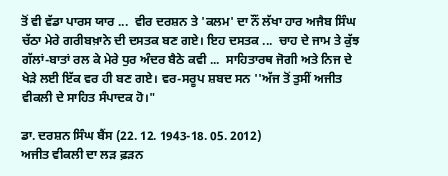ਤੋਂ ਵੀ ਵੱਡਾ ਪਾਰਸ ਯਾਰ ...  ਵੀਰ ਦਰਸ਼ਨ ਤੇ 'ਕਲਮ' ਦਾ ਨੌਂ ਲੱਖਾ ਹਾਰ ਅਜੈਬ ਸਿੰਘ ਚੱਠਾ ਮੇਰੇ ਗਰੀਬਖ਼ਾਨੇ ਦੀ ਦਸਤਕ ਬਣ ਗਏ। ਇਹ ਦਸਤਕ ...  ਚਾਹ ਦੇ ਜਾਮ ਤੇ ਕੁੱਝ ਗੱਲਾਂ-ਬਾਤਾਂ ਰਲ ਕੇ ਮੇਰੇ ਧੁਰ ਅੰਦਰ ਬੈਠੇ ਕਵੀ ...  ਸਾਹਿਤਾਰਥ ਜੋਗੀ ਅਤੇ ਨਿਜ ਦੇ ਖੇੜੇ ਲਈ ਇੱਕ ਵਰ ਹੀ ਬਣ ਗਏ। ਵਰ-ਸਰੂਪ ਸ਼ਬਦ ਸਨ ''ਅੱਜ ਤੋਂ ਤੁਸੀਂ ਅਜੀਤ ਵੀਕਲੀ ਦੇ ਸਾਹਿਤ ਸੰਪਾਦਕ ਹੋ।"

ਡਾ. ਦਰਸ਼ਨ ਸਿੰਘ ਬੈਂਸ (22. 12. 1943-18. 05. 2012)
ਅਜੀਤ ਵੀਕਲੀ ਦਾ ਲੜ ਫ਼ੜਨ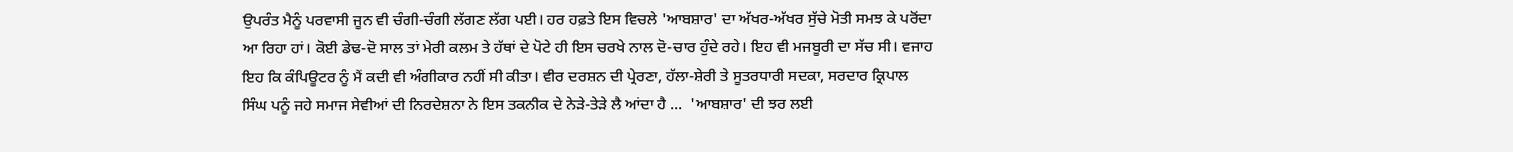ਉਪਰੰਤ ਮੈਨੂੰ ਪਰਵਾਸੀ ਜੂਨ ਵੀ ਚੰਗੀ-ਚੰਗੀ ਲੱਗਣ ਲੱਗ ਪਈ। ਹਰ ਹਫ਼ਤੇ ਇਸ ਵਿਚਲੇ 'ਆਬਸ਼ਾਰ' ਦਾ ਅੱਖਰ-ਅੱਖਰ ਸੁੱਚੇ ਮੋਤੀ ਸਮਝ ਕੇ ਪਰੋਂਦਾ ਆ ਰਿਹਾ ਹਾਂ। ਕੋਈ ਡੇਢ-ਦੋ ਸਾਲ ਤਾਂ ਮੇਰੀ ਕਲਮ ਤੇ ਹੱਥਾਂ ਦੇ ਪੋਟੇ ਹੀ ਇਸ ਚਰਖੇ ਨਾਲ ਦੋ-ਚਾਰ ਹੁੰਦੇ ਰਹੇ। ਇਹ ਵੀ ਮਜਬੂਰੀ ਦਾ ਸੱਚ ਸੀ। ਵਜਾਹ ਇਹ ਕਿ ਕੰਪਿਊਟਰ ਨੂੰ ਮੈਂ ਕਦੀ ਵੀ ਅੰਗੀਕਾਰ ਨਹੀਂ ਸੀ ਕੀਤਾ। ਵੀਰ ਦਰਸ਼ਨ ਦੀ ਪ੍ਰੇਰਣਾ, ਹੱਲਾ-ਸ਼ੇਰੀ ਤੇ ਸੂਤਰਧਾਰੀ ਸਦਕਾ, ਸਰਦਾਰ ਕ੍ਰਿਪਾਲ ਸਿੰਘ ਪਨੂੰ ਜਹੇ ਸਮਾਜ ਸੇਵੀਆਂ ਦੀ ਨਿਰਦੇਸ਼ਨਾ ਨੇ ਇਸ ਤਕਨੀਕ ਦੇ ਨੇੜੇ-ਤੇੜੇ ਲੈ ਆਂਦਾ ਹੈ ...  'ਆਬਸ਼ਾਰ' ਦੀ ਝਰ ਲਈ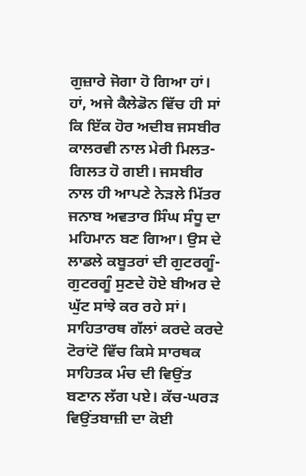ਗੁਜ਼ਾਰੇ ਜੋਗਾ ਹੋ ਗਿਆ ਹਾਂ।
ਹਾਂ, ਅਜੇ ਕੈਲੇਡੋਨ ਵਿੱਚ ਹੀ ਸਾਂ ਕਿ ਇੱਕ ਹੋਰ ਅਦੀਬ ਜਸਬੀਰ ਕਾਲਰਵੀ ਨਾਲ ਮੇਰੀ ਮਿਲਤ-ਗਿਲਤ ਹੋ ਗਈ। ਜਸਬੀਰ ਨਾਲ ਹੀ ਆਪਣੇ ਨੇੜਲੇ ਮਿੱਤਰ ਜਨਾਬ ਅਵਤਾਰ ਸਿੰਘ ਸੰਧੂ ਦਾ ਮਹਿਮਾਨ ਬਣ ਗਿਆ। ਉਸ ਦੇ ਲਾਡਲੇ ਕਬੂਤਰਾਂ ਦੀ ਗੁਟਰਗੂੰ-ਗੁਟਰਗੂੰ ਸੁਣਦੇ ਹੋਏ ਬੀਅਰ ਦੇ ਘੁੱਟ ਸਾਂਝੇ ਕਰ ਰਹੇ ਸਾਂ। ਸਾਹਿਤਾਰਥ ਗੱਲਾਂ ਕਰਦੇ ਕਰਦੇ ਟੋਰਾਂਟੋ ਵਿੱਚ ਕਿਸੇ ਸਾਰਥਕ ਸਾਹਿਤਕ ਮੰਚ ਦੀ ਵਿਉਂਤ ਬਣਾਨ ਲੱਗ ਪਏ। ਕੱਚ-ਘਰੜ ਵਿਉਂਤਬਾਜ਼ੀ ਦਾ ਕੋਈ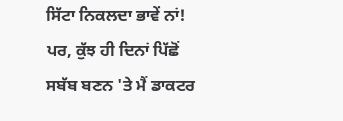ਸਿੱਟਾ ਨਿਕਲਦਾ ਭਾਵੇਂ ਨਾਂ! ਪਰ, ਕੁੱਝ ਹੀ ਦਿਨਾਂ ਪਿੱਛੋਂ ਸਬੱਬ ਬਣਨ 'ਤੇ ਮੈਂ ਡਾਕਟਰ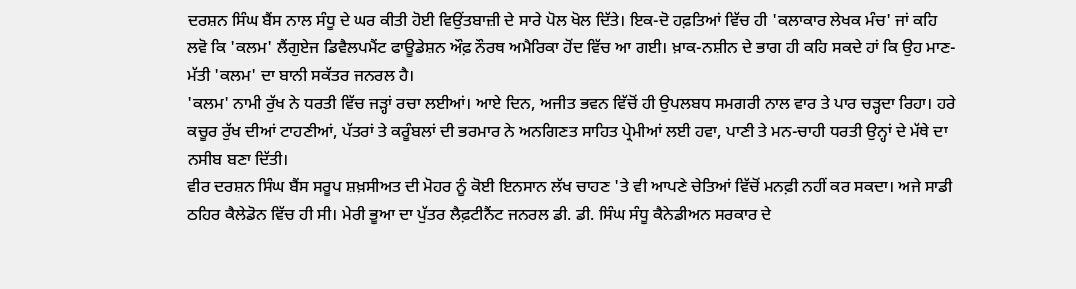ਦਰਸ਼ਨ ਸਿੰਘ ਬੈਂਸ ਨਾਲ ਸੰਧੂ ਦੇ ਘਰ ਕੀਤੀ ਹੋਈ ਵਿਉਂਤਬਾਜ਼ੀ ਦੇ ਸਾਰੇ ਪੋਲ ਖੋਲ ਦਿੱਤੇ। ਇਕ-ਦੋ ਹਫ਼ਤਿਆਂ ਵਿੱਚ ਹੀ 'ਕਲਾਕਾਰ ਲੇਖਕ ਮੰਚ' ਜਾਂ ਕਹਿ ਲਵੋ ਕਿ 'ਕਲਮ' ਲੈਂਗੁਏਜ ਡਿਵੈਲਪਮੈਂਟ ਫਾਊਡੇਸ਼ਨ ਔਫ਼ ਨੌਰਥ ਅਮੈਰਿਕਾ ਹੋਂਦ ਵਿੱਚ ਆ ਗਈ। ਖ਼ਾਕ-ਨਸ਼ੀਨ ਦੇ ਭਾਗ ਹੀ ਕਹਿ ਸਕਦੇ ਹਾਂ ਕਿ ਉਹ ਮਾਣ-ਮੱਤੀ 'ਕਲਮ' ਦਾ ਬਾਨੀ ਸਕੱਤਰ ਜਨਰਲ ਹੈ।
'ਕਲਮ' ਨਾਮੀ ਰੁੱਖ ਨੇ ਧਰਤੀ ਵਿੱਚ ਜੜ੍ਹਾਂ ਰਚਾ ਲਈਆਂ। ਆਏ ਦਿਨ, ਅਜੀਤ ਭਵਨ ਵਿੱਚੋਂ ਹੀ ਉਪਲਬਧ ਸਮਗਰੀ ਨਾਲ ਵਾਰ ਤੇ ਪਾਰ ਚੜ੍ਹਦਾ ਰਿਹਾ। ਹਰੇ ਕਚੂਰ ਰੁੱਖ ਦੀਆਂ ਟਾਹਣੀਆਂ, ਪੱਤਰਾਂ ਤੇ ਕਰੂੰਬਲਾਂ ਦੀ ਭਰਮਾਰ ਨੇ ਅਨਗਿਣਤ ਸਾਹਿਤ ਪ੍ਰੇਮੀਆਂ ਲਈ ਹਵਾ, ਪਾਣੀ ਤੇ ਮਨ-ਚਾਹੀ ਧਰਤੀ ਉਨ੍ਹਾਂ ਦੇ ਮੱਥੇ ਦਾ ਨਸੀਬ ਬਣਾ ਦਿੱਤੀ।
ਵੀਰ ਦਰਸ਼ਨ ਸਿੰਘ ਬੈਂਸ ਸਰੂਪ ਸ਼ਖ਼ਸੀਅਤ ਦੀ ਮੋਹਰ ਨੂੰ ਕੋਈ ਇਨਸਾਨ ਲੱਖ ਚਾਹਣ 'ਤੇ ਵੀ ਆਪਣੇ ਚੇਤਿਆਂ ਵਿੱਚੋਂ ਮਨਫ਼ੀ ਨਹੀਂ ਕਰ ਸਕਦਾ। ਅਜੇ ਸਾਡੀ ਠਹਿਰ ਕੈਲੇਡੋਨ ਵਿੱਚ ਹੀ ਸੀ। ਮੇਰੀ ਭੂਆ ਦਾ ਪੁੱਤਰ ਲੈਫ਼ਟੀਨੈਂਟ ਜਨਰਲ ਡੀ. ਡੀ. ਸਿੰਘ ਸੰਧੂ ਕੈਨੇਡੀਅਨ ਸਰਕਾਰ ਦੇ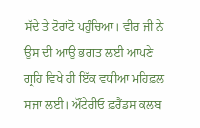ਸੱਦੇ ਤੇ ਟੋਰਾਂਟੋ ਪਹੁੰਚਿਆ। ਵੀਰ ਜੀ ਨੇ ਉਸ ਦੀ ਆਉ ਭਗਤ ਲਈ ਆਪਣੇ ਗ੍ਰਹਿ ਵਿਖੇ ਹੀ ਇੱਕ ਵਧੀਆ ਮਹਿਫ਼ਲ ਸਜਾ ਲਈ। ਔਂਟੇਰੀਓ ਫ਼ਰੈਂਡਸ ਕਲਬ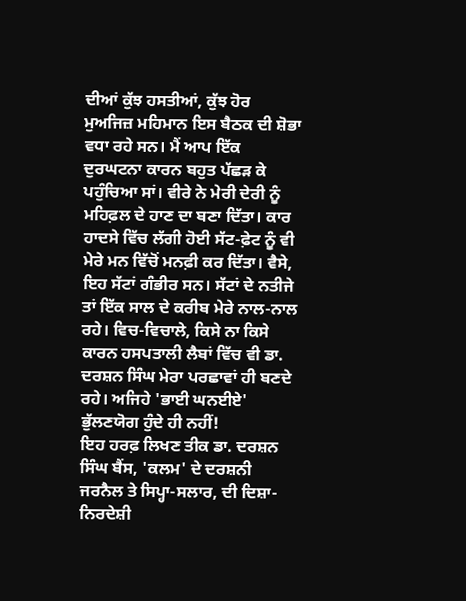ਦੀਆਂ ਕੁੱਝ ਹਸਤੀਆਂ, ਕੁੱਝ ਹੋਰ ਮੁਅਜਿਜ਼ ਮਹਿਮਾਨ ਇਸ ਬੈਠਕ ਦੀ ਸ਼ੋਭਾ ਵਧਾ ਰਹੇ ਸਨ। ਮੈਂ ਆਪ ਇੱਕ ਦੁਰਘਟਨਾ ਕਾਰਨ ਬਹੁਤ ਪੱਛੜ ਕੇ ਪਹੁੰਚਿਆ ਸਾਂ। ਵੀਰੇ ਨੇ ਮੇਰੀ ਦੇਰੀ ਨੂੰ ਮਹਿਫ਼ਲ ਦੇ ਹਾਣ ਦਾ ਬਣਾ ਦਿੱਤਾ। ਕਾਰ ਹਾਦਸੇ ਵਿੱਚ ਲੱਗੀ ਹੋਈ ਸੱਟ-ਫ਼ੇਟ ਨੂੰ ਵੀ ਮੇਰੇ ਮਨ ਵਿੱਚੋਂ ਮਨਫ਼ੀ ਕਰ ਦਿੱਤਾ। ਵੈਸੇ, ਇਹ ਸੱਟਾਂ ਗੰਭੀਰ ਸਨ। ਸੱਟਾਂ ਦੇ ਨਤੀਜੇ ਤਾਂ ਇੱਕ ਸਾਲ ਦੇ ਕਰੀਬ ਮੇਰੇ ਨਾਲ-ਨਾਲ ਰਹੇ। ਵਿਚ-ਵਿਚਾਲੇ, ਕਿਸੇ ਨਾ ਕਿਸੇ ਕਾਰਨ ਹਸਪਤਾਲੀ ਲੈਬਾਂ ਵਿੱਚ ਵੀ ਡਾ. ਦਰਸ਼ਨ ਸਿੰਘ ਮੇਰਾ ਪਰਛਾਵਾਂ ਹੀ ਬਣਦੇ ਰਹੇ। ਅਜਿਹੇ 'ਭਾਈ ਘਨਈਏ' ਭੁੱਲਣਯੋਗ ਹੁੰਦੇ ਹੀ ਨਹੀਂ!
ਇਹ ਹਰਫ਼ ਲਿਖਣ ਤੀਕ ਡਾ. ਦਰਸ਼ਨ ਸਿੰਘ ਬੈਂਸ, 'ਕਲਮ' ਦੇ ਦਰਸ਼ਨੀ ਜਰਨੈਲ ਤੇ ਸਿਪ੍ਹਾ-ਸਲਾਰ, ਦੀ ਦਿਸ਼ਾ-ਨਿਰਦੇਸ਼ੀ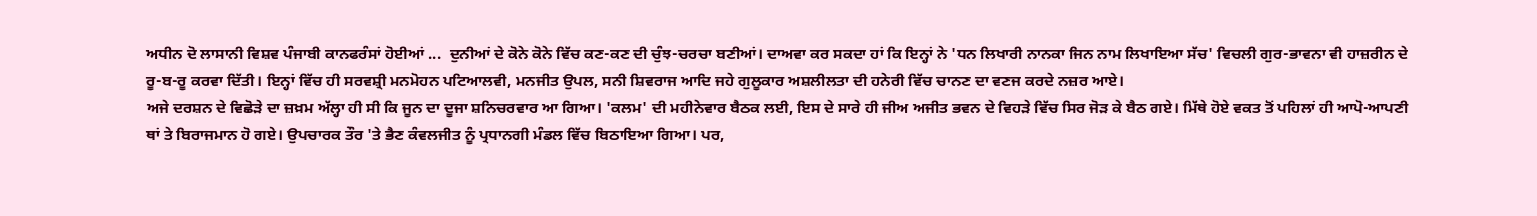ਅਧੀਨ ਦੋ ਲਾਸਾਨੀ ਵਿਸ਼ਵ ਪੰਜਾਬੀ ਕਾਨਫਰੰਸਾਂ ਹੋਈਆਂ ...  ਦੁਨੀਆਂ ਦੇ ਕੋਨੇ ਕੋਨੇ ਵਿੱਚ ਕਣ-ਕਣ ਦੀ ਚੁੰਝ-ਚਰਚਾ ਬਣੀਆਂ। ਦਾਅਵਾ ਕਰ ਸਕਦਾ ਹਾਂ ਕਿ ਇਨ੍ਹਾਂ ਨੇ 'ਧਨ ਲਿਖਾਰੀ ਨਾਨਕਾ ਜਿਨ ਨਾਮ ਲਿਖਾਇਆ ਸੱਚ' ਵਿਚਲੀ ਗੁਰ-ਭਾਵਨਾ ਵੀ ਹਾਜ਼ਰੀਨ ਦੇ ਰੂ-ਬ-ਰੂ ਕਰਵਾ ਦਿੱਤੀ। ਇਨ੍ਹਾਂ ਵਿੱਚ ਹੀ ਸਰਵਸ਼੍ਰੀ ਮਨਮੋਹਨ ਪਟਿਆਲਵੀ, ਮਨਜੀਤ ਉਪਲ, ਸਨੀ ਸ਼ਿਵਰਾਜ ਆਦਿ ਜਹੇ ਗੁਲੂਕਾਰ ਅਸ਼ਲੀਲਤਾ ਦੀ ਹਨੇਰੀ ਵਿੱਚ ਚਾਨਣ ਦਾ ਵਣਜ ਕਰਦੇ ਨਜ਼ਰ ਆਏ।
ਅਜੇ ਦਰਸ਼ਨ ਦੇ ਵਿਛੋੜੇ ਦਾ ਜ਼ਖ਼ਮ ਅੱਲ੍ਹਾ ਹੀ ਸੀ ਕਿ ਜੂਨ ਦਾ ਦੂਜਾ ਸ਼ਨਿਚਰਵਾਰ ਆ ਗਿਆ। 'ਕਲਮ' ਦੀ ਮਹੀਨੇਵਾਰ ਬੈਠਕ ਲਈ, ਇਸ ਦੇ ਸਾਰੇ ਹੀ ਜੀਅ ਅਜੀਤ ਭਵਨ ਦੇ ਵਿਹੜੇ ਵਿੱਚ ਸਿਰ ਜੋੜ ਕੇ ਬੈਠ ਗਏ। ਮਿੱਥੇ ਹੋਏ ਵਕਤ ਤੋਂ ਪਹਿਲਾਂ ਹੀ ਆਪੋ-ਆਪਣੀ ਥਾਂ ਤੇ ਬਿਰਾਜਮਾਨ ਹੋ ਗਏ। ਉਪਚਾਰਕ ਤੌਰ 'ਤੇ ਭੈਣ ਕੰਵਲਜੀਤ ਨੂੰ ਪ੍ਰਧਾਨਗੀ ਮੰਡਲ ਵਿੱਚ ਬਿਠਾਇਆ ਗਿਆ। ਪਰ,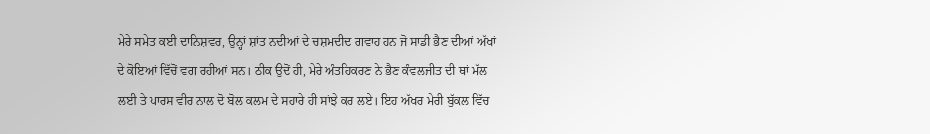ਮੇਰੇ ਸਮੇਤ ਕਈ ਦਾਨਿਸ਼ਵਰ, ਉਨ੍ਹਾਂ ਸ਼ਾਂਤ ਨਦੀਆਂ ਦੇ ਚਸ਼ਮਦੀਦ ਗਵਾਹ ਹਨ ਜੋ ਸਾਡੀ ਭੈਣ ਦੀਆਂ ਅੱਖਾਂ ਦੇ ਕੋਇਆਂ ਵਿੱਚੋਂ ਵਗ ਰਹੀਆਂ ਸਨ। ਠੀਕ ਉਦੋਂ ਹੀ, ਮੇਰੇ ਅੰਤਹਿਕਰਣ ਨੇ ਭੈਣ ਕੰਵਲਜੀਤ ਦੀ ਥਾਂ ਮੱਲ ਲਈ ਤੇ ਪਾਰਸ ਵੀਰ ਨਾਲ ਦੋ ਬੋਲ ਕਲਮ ਦੇ ਸਹਾਰੇ ਹੀ ਸਾਂਝੇ ਕਰ ਲਏ। ਇਹ ਅੱਖਰ ਮੇਰੀ ਬੁੱਕਲ ਵਿੱਚ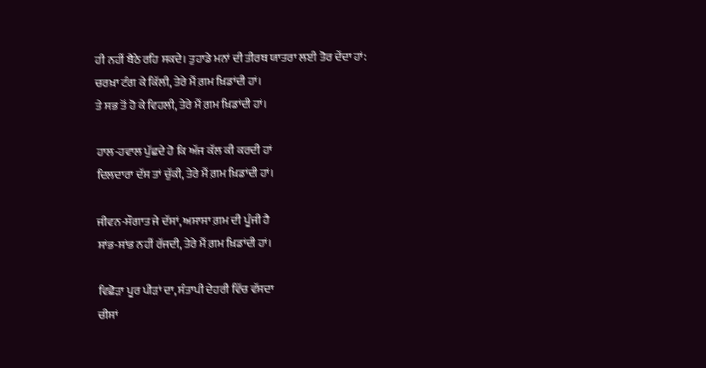ਹੀ ਨਹੀਂ ਬੈਠੇ ਰਹਿ ਸਕਦੇ। ਤੁਹਾਡੇ ਮਨਾਂ ਦੀ ਤੀਰਥ ਯਾਤਰਾ ਲਈ ਤੋਰ ਦੇਂਦਾ ਹਾਂ:
ਚਰਖ਼ਾ ਟੰਗ ਕੇ ਕਿੱਲੀ, ਤੇਰੇ ਮੈਂ ਗ਼ਮ ਖ਼ਿਡਾਂਦੀ ਹਾਂ।
ਤੇ ਸਭ ਤੋਂ ਹੋ ਕੇ ਵਿਹਲੀ, ਤੇਰੇ ਮੈਂ ਗ਼ਮ ਖ਼ਿਡਾਂਦੀ ਹਾਂ।

ਹਾਲ-ਹਵਾਲ ਪੁੱਛਦੇ ਹੋ ਕਿ ਅੱਜ ਕੱਲ ਕੀ ਕਰਦੀ ਹਾਂ
ਦਿਲਦਾਰਾ ਦੱਸ ਤਾਂ ਚੁੱਕੀ, ਤੇਰੇ ਮੈਂ ਗ਼ਮ ਖ਼ਿਡਾਂਦੀ ਹਾਂ।

ਜੀਵਨ-ਸੌਗਾਤ ਜੇ ਦੱਸਾਂ, ਅਸਾਸਾ ਗ਼ਮ ਦੀ ਪੂੰਜੀ ਹੈ
ਸਾਂਭ-ਸਾਂਭ ਨਹੀਂ ਰੱਜਦੀ, ਤੇਰੇ ਮੈਂ ਗ਼ਮ ਖ਼ਿਡਾਂਦੀ ਹਾਂ।

ਵਿਛੋੜਾ ਪੂਰ ਪੀੜਾਂ ਦਾ, ਸੰਤਾਪੀ ਦੇਹਰੀ ਵਿੱਚ ਵੱਸਦਾ
ਚੀਸਾਂ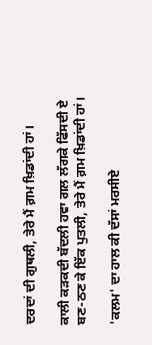ਦਰਦਾਂ ਦੀ ਗੁਥਲੀ, ਤੇਰੇ ਮੈਂ ਗ਼ਮ ਖ਼ਿਡਾਂਦੀ ਹਾਂ।

ਕਾਲੀ ਕੜਕਦੀ ਬੱਦਲੀ ਹਵਾ ਗਲ ਲੱਗਕੇ ਫਿੱਸਦੀ ਏ
ਬਣ-ਠਣ ਕੇ ਇੱਕ ਪੁਤਲੀ, ਤੇਰੇ ਮੈਂ ਗ਼ਮ ਖ਼ਿਡਾਂਦੀ ਹਾਂ।

'ਕਲਮ' ਦਾ ਹਾਲ ਕੀ ਦੱਸਾਂ ਮਰਸੀਏ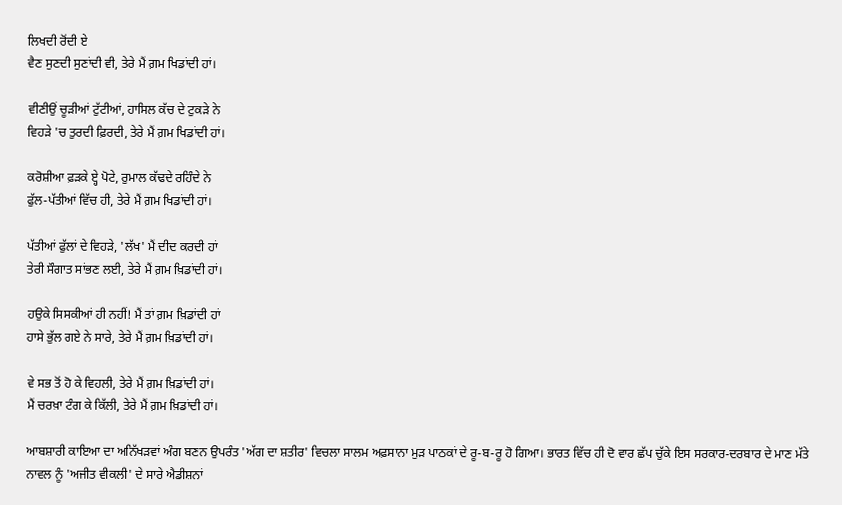ਲਿਖਦੀ ਰੋਂਦੀ ਏ
ਵੈਣ ਸੁਣਦੀ ਸੁਣਾਂਦੀ ਵੀ, ਤੇਰੇ ਮੈਂ ਗ਼ਮ ਖਿਡਾਂਦੀ ਹਾਂ।

ਵੀਣੀਉਂ ਚੂੜੀਆਂ ਟੁੱਟੀਆਂ, ਹਾਸਿਲ ਕੱਚ ਦੇ ਟੁਕੜੇ ਨੇ
ਵਿਹੜੇ 'ਚ ਤੁਰਦੀ ਫ਼ਿਰਦੀ, ਤੇਰੇ ਮੈਂ ਗ਼ਮ ਖਿਡਾਂਦੀ ਹਾਂ।

ਕਰੋਸ਼ੀਆ ਫ਼ੜਕੇ ੲ੍ਹੇ ਪੋਟੇ, ਰੁਮਾਲ ਕੱਢਦੇ ਰਹਿੰਦੇ ਨੇ
ਫੁੱਲ-ਪੱਤੀਆਂ ਵਿੱਚ ਹੀ, ਤੇਰੇ ਮੈਂ ਗ਼ਮ ਖਿਡਾਂਦੀ ਹਾਂ।

ਪੱਤੀਆਂ ਫੁੱਲਾਂ ਦੇ ਵਿਹੜੇ, 'ਲੱਖ' ਮੈਂ ਦੀਦ ਕਰਦੀ ਹਾਂ
ਤੇਰੀ ਸੌਗਾਤ ਸਾਂਭਣ ਲਈ, ਤੇਰੇ ਮੈਂ ਗ਼ਮ ਖ਼ਿਡਾਂਦੀ ਹਾਂ।

ਹਉਕੇ ਸਿਸਕੀਆਂ ਹੀ ਨਹੀਂ! ਮੈਂ ਤਾਂ ਗ਼ਮ ਖ਼ਿਡਾਂਦੀ ਹਾਂ
ਹਾਸੇ ਭੁੱਲ ਗਏ ਨੇ ਸਾਰੇ, ਤੇਰੇ ਮੈਂ ਗ਼ਮ ਖ਼ਿਡਾਂਦੀ ਹਾਂ।

ਵੇ ਸਭ ਤੋਂ ਹੋ ਕੇ ਵਿਹਲੀ, ਤੇਰੇ ਮੈਂ ਗ਼ਮ ਖ਼ਿਡਾਂਦੀ ਹਾਂ।
ਮੈਂ ਚਰਖ਼ਾ ਟੰਗ ਕੇ ਕਿੱਲੀ, ਤੇਰੇ ਮੈਂ ਗ਼ਮ ਖ਼ਿਡਾਂਦੀ ਹਾਂ।

ਆਬਸ਼ਾਰੀ ਕਾਇਆ ਦਾ ਅਨਿੱਖੜਵਾਂ ਅੰਗ ਬਣਨ ਉਪਰੰਤ 'ਅੱਗ ਦਾ ਸ਼ਤੀਰ' ਵਿਚਲਾ ਸਾਲਮ ਅਫ਼ਸਾਨਾ ਮੁੜ ਪਾਠਕਾਂ ਦੇ ਰੂ-ਬ-ਰੂ ਹੋ ਗਿਆ। ਭਾਰਤ ਵਿੱਚ ਹੀ ਦੋ ਵਾਰ ਛੱਪ ਚੁੱਕੇ ਇਸ ਸਰਕਾਰ-ਦਰਬਾਰ ਦੇ ਮਾਣ ਮੱਤੇ ਨਾਵਲ ਨੂੰ 'ਅਜੀਤ ਵੀਕਲੀ' ਦੇ ਸਾਰੇ ਐਡੀਸ਼ਨਾਂ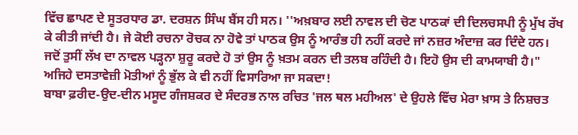ਵਿੱਚ ਛਾਪਣ ਦੇ ਸੂਤਰਧਾਰ ਡਾ. ਦਰਸ਼ਨ ਸਿੰਘ ਬੈਂਸ ਹੀ ਸਨ। ''ਅਖ਼ਬਾਰ ਲਈ ਨਾਵਲ ਦੀ ਚੋਣ ਪਾਠਕਾਂ ਦੀ ਦਿਲਚਸਪੀ ਨੂੰ ਮੁੱਖ ਰੱਖ ਕੇ ਕੀਤੀ ਜਾਂਦੀ ਹੈ। ਜੇ ਕੋਈ ਰਚਨਾ ਰੋਚਕ ਨਾ ਹੋਵੇ ਤਾਂ ਪਾਠਕ ਉਸ ਨੂੰ ਆਰੰਭ ਹੀ ਨਹੀਂ ਕਰਦੇ ਜਾਂ ਨਜ਼ਰ ਅੰਦਾਜ਼ ਕਰ ਦਿੰਦੇ ਹਨ। ਜਦੋਂ ਤੁਸੀਂ ਲੱਖ ਦਾ ਨਾਵਲ ਪੜ੍ਹਨਾ ਸ਼ੁਰੂ ਕਰਦੇ ਹੋ ਤਾਂ ਉਸ ਨੂੰ ਖ਼ਤਮ ਕਰਨ ਦੀ ਤਲਬ ਰਹਿੰਦੀ ਹੈ। ਇਹੋ ਉਸ ਦੀ ਕਾਮਯਾਬੀ ਹੈ।" ਅਜਿਹੇ ਦਸਤਾਵੇਜ਼ੀ ਮੋਤੀਆਂ ਨੂੰ ਭੁੱਲ ਕੇ ਵੀ ਨਹੀਂ ਵਿਸਾਰਿਆ ਜਾ ਸਕਦਾ!
ਬਾਬਾ ਫ਼ਰੀਦ-ਉਦ-ਦੀਨ ਮਸੂਦ ਗੰਜਸ਼ਕਰ ਦੇ ਸੰਦਰਭ ਨਾਲ ਰਚਿਤ 'ਜਲ ਥਲ ਮਹੀਅਲ' ਦੇ ਉਹਲੇ ਵਿੱਚ ਮੇਰਾ ਖ਼ਾਸ ਤੇ ਨਿਸ਼ਚਤ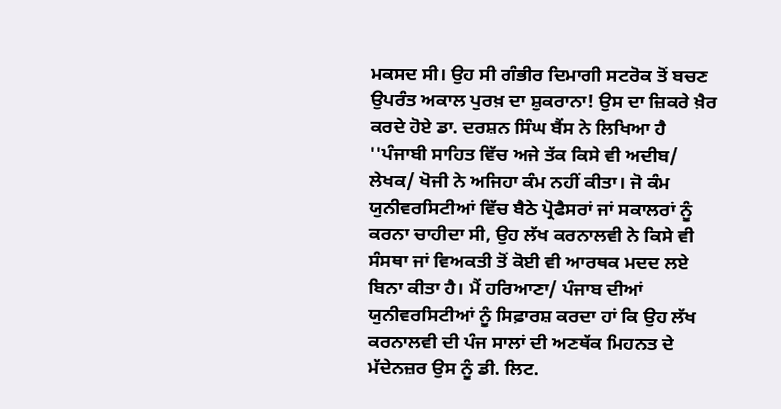ਮਕਸਦ ਸੀ। ਉਹ ਸੀ ਗੰਭੀਰ ਦਿਮਾਗੀ ਸਟਰੋਕ ਤੋਂ ਬਚਣ ਉਪਰੰਤ ਅਕਾਲ ਪੁਰਖ਼ ਦਾ ਸ਼ੁਕਰਾਨਾ! ਉਸ ਦਾ ਜ਼ਿਕਰੇ ਖ਼ੈਰ ਕਰਦੇ ਹੋਏ ਡਾ. ਦਰਸ਼ਨ ਸਿੰਘ ਬੈਂਸ ਨੇ ਲਿਖਿਆ ਹੈ ''ਪੰਜਾਬੀ ਸਾਹਿਤ ਵਿੱਚ ਅਜੇ ਤੱਕ ਕਿਸੇ ਵੀ ਅਦੀਬ/ ਲੇਖਕ/ ਖੋਜੀ ਨੇ ਅਜਿਹਾ ਕੰਮ ਨਹੀਂ ਕੀਤਾ। ਜੋ ਕੰਮ ਯੁਨੀਵਰਸਿਟੀਆਂ ਵਿੱਚ ਬੈਠੇ ਪ੍ਰੋਫੈਸਰਾਂ ਜਾਂ ਸਕਾਲਰਾਂ ਨੂੰ ਕਰਨਾ ਚਾਹੀਦਾ ਸੀ, ਉਹ ਲੱਖ ਕਰਨਾਲਵੀ ਨੇ ਕਿਸੇ ਵੀ ਸੰਸਥਾ ਜਾਂ ਵਿਅਕਤੀ ਤੋਂ ਕੋਈ ਵੀ ਆਰਥਕ ਮਦਦ ਲਏ ਬਿਨਾ ਕੀਤਾ ਹੈ। ਮੈਂ ਹਰਿਆਣਾ/ ਪੰਜਾਬ ਦੀਆਂ ਯੁਨੀਵਰਸਿਟੀਆਂ ਨੂੰ ਸਿਫ਼ਾਰਸ਼ ਕਰਦਾ ਹਾਂ ਕਿ ਉਹ ਲੱਖ ਕਰਨਾਲਵੀ ਦੀ ਪੰਜ ਸਾਲਾਂ ਦੀ ਅਣਥੱਕ ਮਿਹਨਤ ਦੇ ਮੱਦੇਨਜ਼ਰ ਉਸ ਨੂੰ ਡੀ. ਲਿਟ.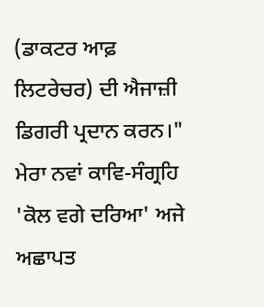(ਡਾਕਟਰ ਆਫ਼ ਲਿਟਰੇਚਰ) ਦੀ ਐਜਾਜ਼ੀ ਡਿਗਰੀ ਪ੍ਰਦਾਨ ਕਰਨ।"
ਮੇਰਾ ਨਵਾਂ ਕਾਵਿ-ਸੰਗ੍ਰਹਿ 'ਕੋਲ ਵਗੇ ਦਰਿਆ' ਅਜੇ ਅਛਾਪਤ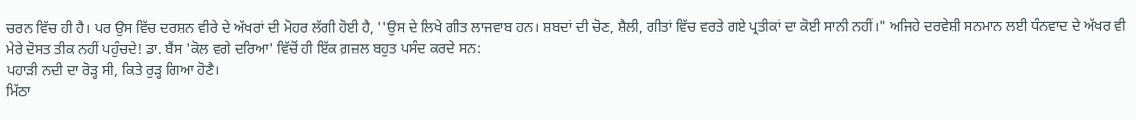ਚਰਨ ਵਿੱਚ ਹੀ ਹੈ। ਪਰ ਉਸ ਵਿੱਚ ਦਰਸ਼ਨ ਵੀਰੇ ਦੇ ਅੱਖਰਾਂ ਦੀ ਮੋਹਰ ਲੱਗੀ ਹੋਈ ਹੈ, ''ਉਸ ਦੇ ਲਿਖੇ ਗੀਤ ਲਾਜਵਾਬ ਹਨ। ਸ਼ਬਦਾਂ ਦੀ ਚੋਣ, ਸ਼ੈਲੀ, ਗੀਤਾਂ ਵਿੱਚ ਵਰਤੇ ਗਏ ਪ੍ਰਤੀਕਾਂ ਦਾ ਕੋਈ ਸਾਨੀ ਨਹੀਂ।" ਅਜਿਹੇ ਦਰਵੇਸ਼ੀ ਸਨਮਾਨ ਲਈ ਧੰਨਵਾਦ ਦੇ ਅੱਖਰ ਵੀ ਮੇਰੇ ਦੋਸਤ ਤੀਕ ਨਹੀਂ ਪਹੁੰਚਦੇ! ਡਾ. ਬੈਂਸ 'ਕੋਲ ਵਗੇ ਦਰਿਆ' ਵਿੱਚੋਂ ਹੀ ਇੱਕ ਗ਼ਜ਼ਲ ਬਹੁਤ ਪਸੰਦ ਕਰਦੇ ਸਨ:
ਪਹਾੜੀ ਨਦੀ ਦਾ ਰੋੜ੍ਹ ਸੀ, ਕਿਤੇ ਰੁੜ੍ਹ ਗਿਆ ਹੋਣੈ।
ਮਿੱਠਾ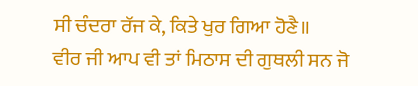ਸੀ ਚੰਦਰਾ ਰੱਜ ਕੇ, ਕਿਤੇ ਖੁਰ ਗਿਆ ਹੋਣੈ॥
ਵੀਰ ਜੀ ਆਪ ਵੀ ਤਾਂ ਮਿਠਾਸ ਦੀ ਗੁਥਲੀ ਸਨ ਜੋ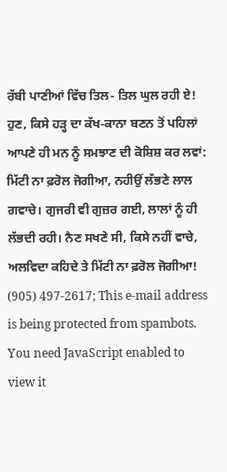ਰੱਬੀ ਪਾਣੀਆਂ ਵਿੱਚ ਤਿਲ- ਤਿਲ ਘੁਲ ਰਹੀ ਏ! ਹੁਣ, ਕਿਸੇ ਹੜ੍ਹ ਦਾ ਕੱਖ-ਕਾਨਾ ਬਣਨ ਤੋਂ ਪਹਿਲਾਂ ਆਪਣੇ ਹੀ ਮਨ ਨੂੰ ਸਮਝਾਣ ਦੀ ਕੋਸ਼ਿਸ਼ ਕਰ ਲਵਾਂ: ਮਿੱਟੀ ਨਾ ਫ਼ਰੋਲ ਜੋਗੀਆ, ਨਹੀਉਂ ਲੱਭਣੇ ਲਾਲ ਗਵਾਚੇ। ਗੁਜਰੀ ਵੀ ਗੁਜ਼ਰ ਗਈ, ਲਾਲਾਂ ਨੂੰ ਹੀ ਲੱਭਦੀ ਰਹੀ। ਨੈਣ ਸਖਣੇ ਸੀ, ਕਿਸੇ ਨਹੀਂ ਵਾਚੇ, ਅਲਵਿਦਾ ਕਹਿਦੇ ਤੇ ਮਿੱਟੀ ਨਾ ਫ਼ਰੋਲ ਜੋਗੀਆ!
(905) 497-2617; This e-mail address is being protected from spambots. You need JavaScript enabled to view it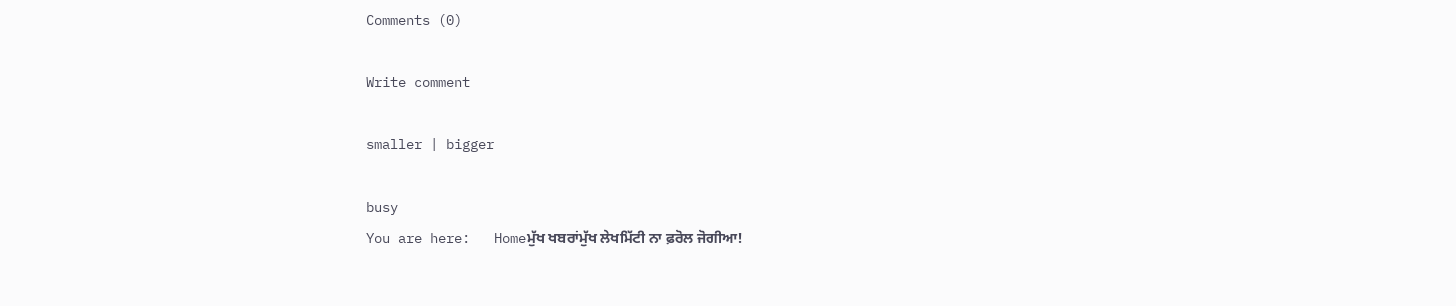Comments (0)

Write comment

smaller | bigger

busy
You are here:   Homeਮੁੱਖ ਖਬਰਾਂਮੁੱਖ ਲੇਖਮਿੱਟੀ ਨਾ ਫ਼ਰੋਲ ਜੋਗੀਆ!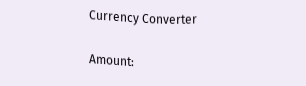Currency Converter

Amount: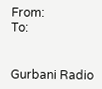From:
To:


Gurbani Radio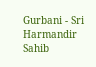Gurbani - Sri Harmandir Sahib